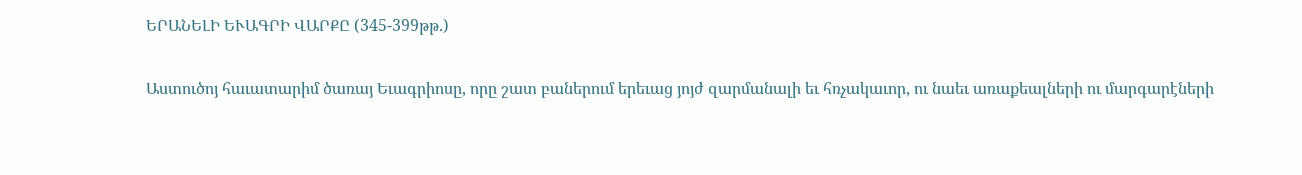ԵՐԱՆԵԼԻ ԵՒԱԳՐԻ ՎԱՐՔԸ (345-399թթ.)

Աստուծոյ հաւատարիմ ծառայ Եւագրիոսը, որը շատ բաներում երեւաց յոյժ զարմանալի եւ հռչակաւոր, ու նաեւ առաքեալների ու մարգարէների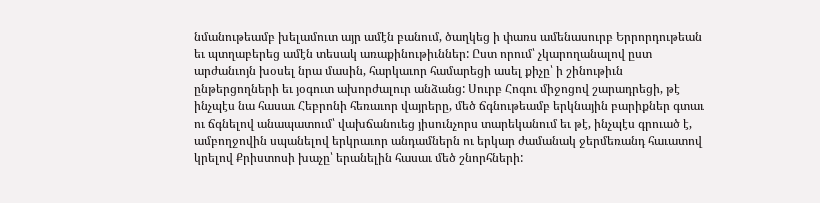նմանութեամբ խելամուտ այր ամէն բանում, ծաղկեց ի փառս ամենասուրբ Երրորդութեան եւ պտղաբերեց ամէն տեսակ առաքինութիւններ: Ըստ որում՝ չկարողանալով ըստ արժանւոյն խօսել նրա մասին, հարկաւոր համարեցի ասել քիչը՝ ի շինութիւն ընթերցողների եւ յօգուտ ախորժալուր անձանց: Սուրբ Հոգու միջոցով շարադրեցի, թէ ինչպէս նա հասաւ Հեբրոնի հեռաւոր վայրերը, մեծ ճգնութեամբ երկնային բարիքներ գտաւ ու ճգնելով անապատում՝ վախճանուեց յիսունչորս տարեկանում եւ թէ, ինչպէս գրուած է, ամբողջովին սպանելով երկրաւոր անդամներն ու երկար ժամանակ ջերմեռանդ հաւատով կրելով Քրիստոսի խաչը՝ երանելին հասաւ մեծ շնորհների: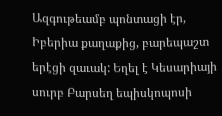Ազգութեամբ պոնտացի էր, Իբերիա քաղաքից, բարեպաշտ երէցի զաւակ: Եղել է Կեսարիայի սուրբ Բարսեղ եպիսկոպոսի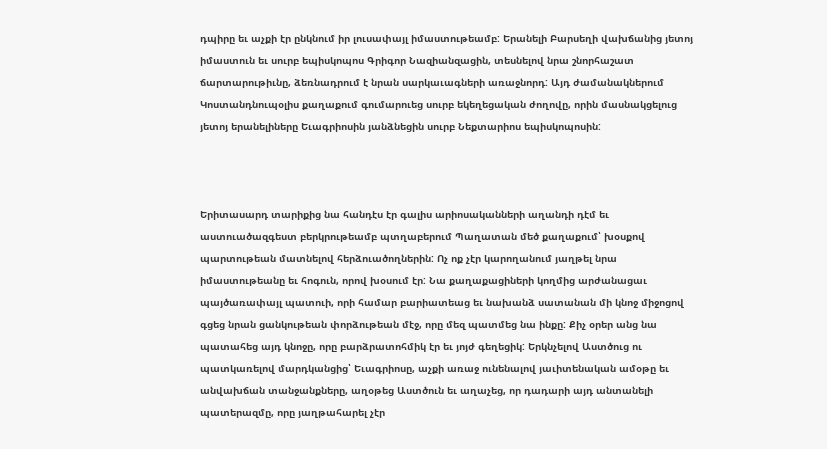դպիրը եւ աչքի էր ընկնում իր լուսափայլ իմաստութեամբ: Երանելի Բարսեղի վախճանից յետոյ իմաստուն եւ սուրբ եպիսկոպոս Գրիգոր Նազիանզացին, տեսնելով նրա շնորհաշատ ճարտարութիւնը, ձեռնադրում է նրան սարկաւագների առաջնորդ: Այդ ժամանակներում Կոստանդնուպօլիս քաղաքում գումարուեց սուրբ եկեղեցական ժողովը, որին մասնակցելուց յետոյ երանելիները Եւագրիոսին յանձնեցին սուրբ Նեքտարիոս եպիսկոպոսին:



Երիտասարդ տարիքից նա հանդէս էր գալիս արիոսականների աղանդի դէմ եւ աստուածազգեստ բերկրութեամբ պտղաբերում Պաղատան մեծ քաղաքում՝ խօսքով պարտութեան մատնելով հերձուածողներին: Ոչ ոք չէր կարողանում յաղթել նրա իմաստութեանը եւ հոգուն, որով խօսում էր: Նա քաղաքացիների կողմից արժանացաւ պայծառափայլ պատուի, որի համար բարիատեաց եւ նախանձ սատանան մի կնոջ միջոցով գցեց նրան ցանկութեան փորձութեան մէջ, որը մեզ պատմեց նա ինքը: Քիչ օրեր անց նա պատահեց այդ կնոջը, որը բարձրատոհմիկ էր եւ յոյժ գեղեցիկ: Երկնչելով Աստծուց ու պատկառելով մարդկանցից՝ Եւագրիոսը, աչքի առաջ ունենալով յաւիտենական ամօթը եւ անվախճան տանջանքները, աղօթեց Աստծուն եւ աղաչեց, որ դադարի այդ անտանելի պատերազմը, որը յաղթահարել չէր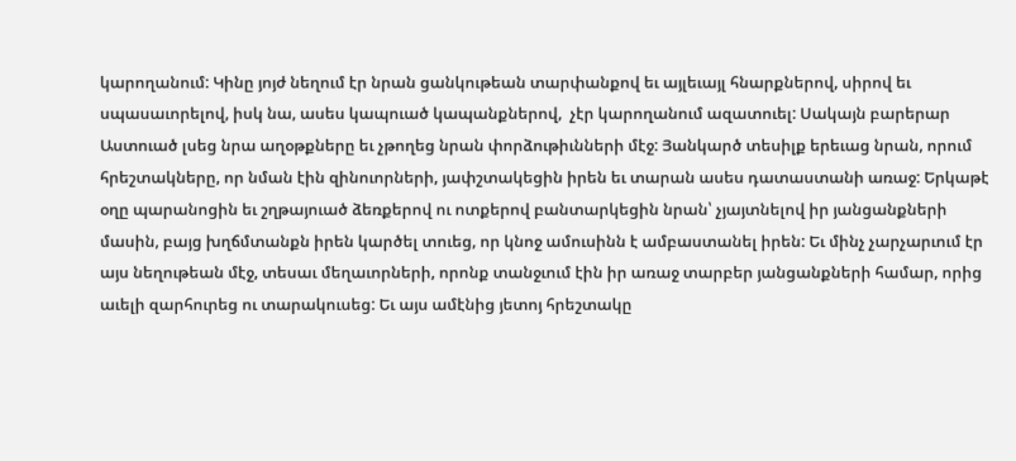կարողանում: Կինը յոյժ նեղում էր նրան ցանկութեան տարփանքով եւ այլեւայլ հնարքներով, սիրով եւ սպասաւորելով, իսկ նա, ասես կապուած կապանքներով,  չէր կարողանում ազատուել: Սակայն բարերար Աստուած լսեց նրա աղօթքները եւ չթողեց նրան փորձութիւնների մէջ: Յանկարծ տեսիլք երեւաց նրան, որում հրեշտակները, որ նման էին զինուորների, յափշտակեցին իրեն եւ տարան ասես դատաստանի առաջ: Երկաթէ օղը պարանոցին եւ շղթայուած ձեռքերով ու ոտքերով բանտարկեցին նրան՝ չյայտնելով իր յանցանքների մասին, բայց խղճմտանքն իրեն կարծել տուեց, որ կնոջ ամուսինն է ամբաստանել իրեն: Եւ մինչ չարչարւում էր այս նեղութեան մէջ, տեսաւ մեղաւորների, որոնք տանջւում էին իր առաջ տարբեր յանցանքների համար, որից աւելի զարհուրեց ու տարակուսեց: Եւ այս ամէնից յետոյ հրեշտակը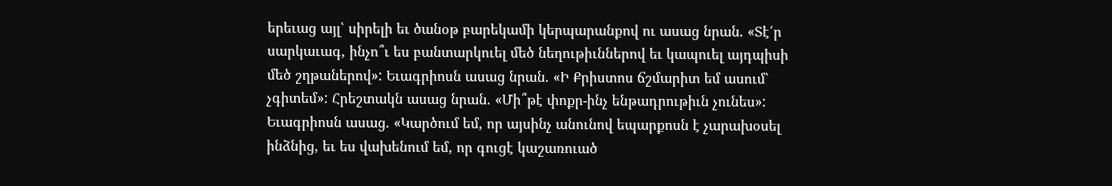երեւաց այլ՝ սիրելի եւ ծանօթ բարեկամի կերպարանքով ու ասաց նրան. «Տէ՛ր սարկաւագ, ինչո՞ւ ես բանտարկուել մեծ նեղութիւններով եւ կապուել այդպիսի մեծ շղթաներով»: Եւագրիոսն ասաց նրան. «Ի Քրիստոս ճշմարիտ եմ ասում՝ չգիտեմ»: Հրեշտակն ասաց նրան. «Մի՞թէ փոքր-ինչ ենթադրութիւն չունես»: Եւագրիոսն ասաց. «Կարծում եմ, որ այսինչ անունով եպարքոսն է չարախօսել ինձնից, եւ ես վախենում եմ, որ գուցէ կաշառուած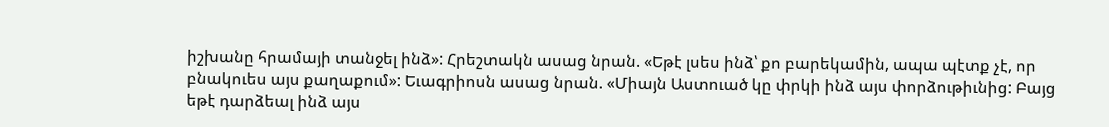իշխանը հրամայի տանջել ինձ»: Հրեշտակն ասաց նրան. «Եթէ լսես ինձ՝ քո բարեկամին, ապա պէտք չէ, որ բնակուես այս քաղաքում»: Եւագրիոսն ասաց նրան. «Միայն Աստուած կը փրկի ինձ այս փորձութիւնից: Բայց եթէ դարձեալ ինձ այս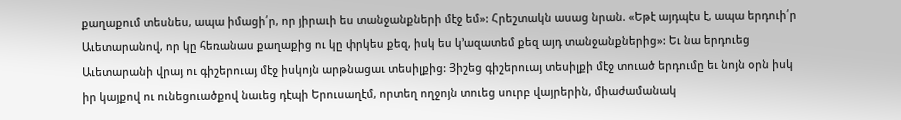քաղաքում տեսնես, ապա իմացի՛ր, որ յիրաւի ես տանջանքների մէջ եմ»: Հրեշտակն ասաց նրան. «Եթէ այդպէս է, ապա երդուի՛ր Աւետարանով, որ կը հեռանաս քաղաքից ու կը փրկես քեզ, իսկ ես կ՚ազատեմ քեզ այդ տանջանքներից»: Եւ նա երդուեց Աւետարանի վրայ ու գիշերուայ մէջ իսկոյն արթնացաւ տեսիլքից: Յիշեց գիշերուայ տեսիլքի մէջ տուած երդումը եւ նոյն օրն իսկ իր կայքով ու ունեցուածքով նաւեց դէպի Երուսաղէմ, որտեղ ողջոյն տուեց սուրբ վայրերին, միաժամանակ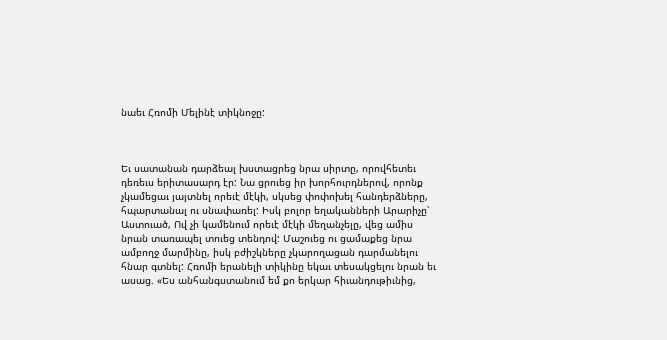նաեւ Հռոմի Մելինէ տիկնոջը:



Եւ սատանան դարձեալ խստացրեց նրա սիրտը, որովհետեւ դեռեւս երիտասարդ էր: Նա ցրուեց իր խորհուրդներով, որոնք չկամեցաւ յայտնել որեւէ մէկի, սկսեց փոփոխել հանդերձները, հպարտանալ ու սնափառել: Իսկ բոլոր եղականների Արարիչը՝ Աստուած, Ով չի կամենում որեւէ մէկի մեղանչելը, վեց ամիս նրան տառապել տուեց տենդով: Մաշուեց ու ցամաքեց նրա ամբողջ մարմինը, իսկ բժիշկները չկարողացան դարմանելու հնար գտնել: Հռոմի երանելի տիկինը եկաւ տեսակցելու նրան եւ ասաց. «Ես անհանգստանում եմ քո երկար հիւանդութիւնից,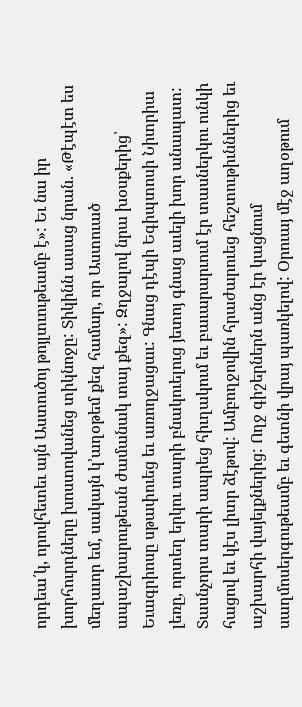որդեա՛կ, որովհետեւ այն Աստուծոյ թոյլտւութեամբ է»: Եւ նա իր խորհուրդները խոստովանեց տիկնոջը: Տիկինն ասաց նրան. «Թէպէտ ես մեղաւոր եմ, սակայն կ՚աղօթեմ քեզ համար, որ Աստուած ապաշխարութեան ժամանակ տայ քեզ»: Զղջալով նրա խօսքերից՝ Եւագրիոսը սթափուեց եւ առողջացաւ: Գնաց դէպի Եգիպտոսի Նիտրիա լեռը, որտեղ երկու տարի բնակուելուց յետոյ գնաց աւելի խոր անապատ: Տասնչորս տարի ապրեց հիւղակում եւ բաւարարւում էր տասներկու ունկի հացով եւ կէս լիտր ձէթով: Ամբողջովին հրաժարուեց հեշտութիւններից եւ աշխարհի վայելքներից: Ողջ գիշերներն անց էր կացնում սաղմոսերգութեամբ եւ գետնի վրայ պառկելով: Օրուայ մէջ աղօթում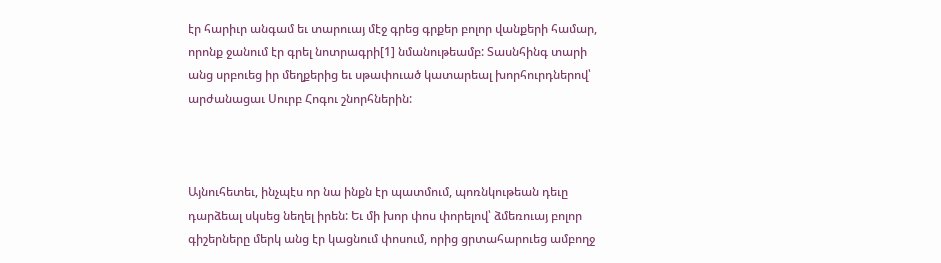էր հարիւր անգամ եւ տարուայ մէջ գրեց գրքեր բոլոր վանքերի համար, որոնք ջանում էր գրել նոտրագրի[1] նմանութեամբ: Տասնհինգ տարի անց սրբուեց իր մեղքերից եւ սթափուած կատարեալ խորհուրդներով՝ արժանացաւ Սուրբ Հոգու շնորհներին:



Այնուհետեւ, ինչպէս որ նա ինքն էր պատմում, պոռնկութեան դեւը դարձեալ սկսեց նեղել իրեն: Եւ մի խոր փոս փորելով՝ ձմեռուայ բոլոր գիշերները մերկ անց էր կացնում փոսում, որից ցրտահարուեց ամբողջ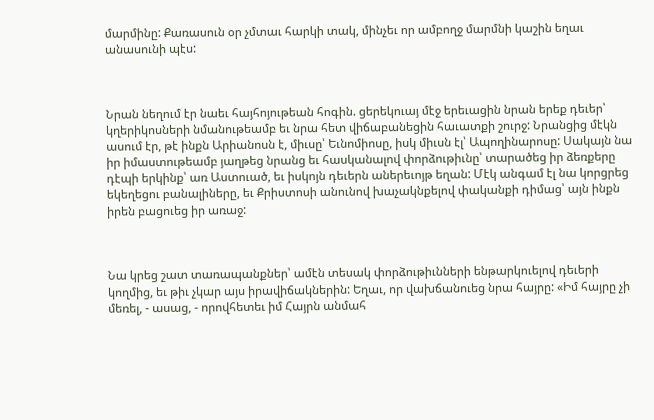մարմինը: Քառասուն օր չմտաւ հարկի տակ, մինչեւ որ ամբողջ մարմնի կաշին եղաւ անասունի պէս:



Նրան նեղում էր նաեւ հայհոյութեան հոգին. ցերեկուայ մէջ երեւացին նրան երեք դեւեր՝ կղերիկոսների նմանութեամբ եւ նրա հետ վիճաբանեցին հաւատքի շուրջ: Նրանցից մէկն ասում էր, թէ ինքն Արիանոսն է, միւսը՝ Եւնոմիոսը, իսկ միւսն էլ՝ Ապողինարոսը: Սակայն նա իր իմաստութեամբ յաղթեց նրանց եւ հասկանալով փորձութիւնը՝ տարածեց իր ձեռքերը դէպի երկինք՝ առ Աստուած, եւ իսկոյն դեւերն աներեւոյթ եղան: Մէկ անգամ էլ նա կորցրեց եկեղեցու բանալիները, եւ Քրիստոսի անունով խաչակնքելով փականքի դիմաց՝ այն ինքն իրեն բացուեց իր առաջ:



Նա կրեց շատ տառապանքներ՝ ամէն տեսակ փորձութիւնների ենթարկուելով դեւերի կողմից, եւ թիւ չկար այս իրավիճակներին: Եղաւ, որ վախճանուեց նրա հայրը: «Իմ հայրը չի մեռել, - ասաց, - որովհետեւ իմ Հայրն անմահ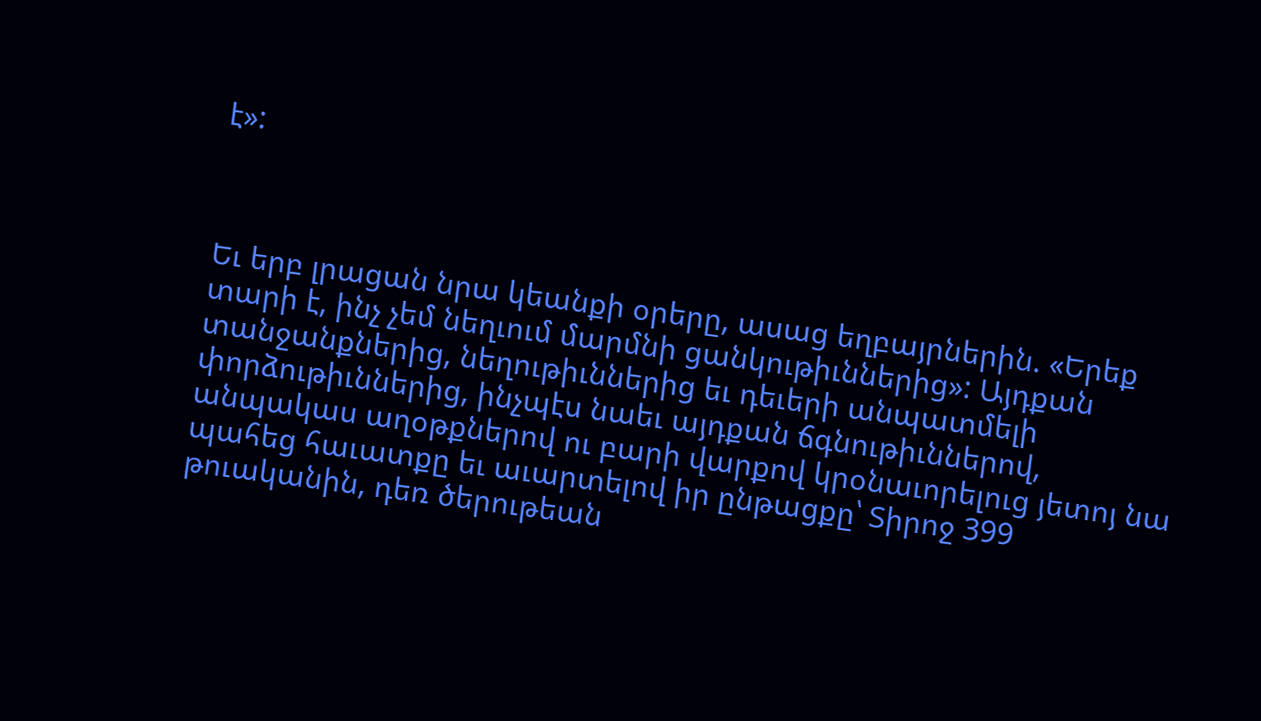է»:



Եւ երբ լրացան նրա կեանքի օրերը, ասաց եղբայրներին. «Երեք տարի է, ինչ չեմ նեղւում մարմնի ցանկութիւններից»: Այդքան տանջանքներից, նեղութիւններից եւ դեւերի անպատմելի փորձութիւններից, ինչպէս նաեւ այդքան ճգնութիւններով, անպակաս աղօթքներով ու բարի վարքով կրօնաւորելուց յետոյ նա պահեց հաւատքը եւ աւարտելով իր ընթացքը՝ Տիրոջ 399 թուականին, դեռ ծերութեան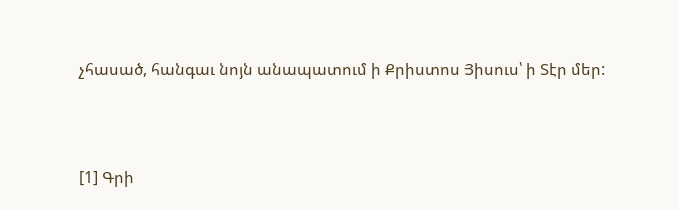չհասած, հանգաւ նոյն անապատում ի Քրիստոս Յիսուս՝ ի Տէր մեր:



[1] Գրի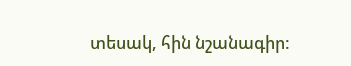տեսակ, հին նշանագիր: